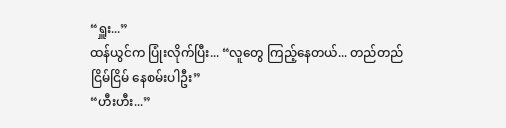“ရှူး...”
ထန်ယွင်က ပြုံးလိုက်ပြီး... “လူတွေ ကြည့်နေတယ်... တည်တည်ငြိမ်ငြိမ် နေစမ်းပါဦး”
“ဟီးဟီး...”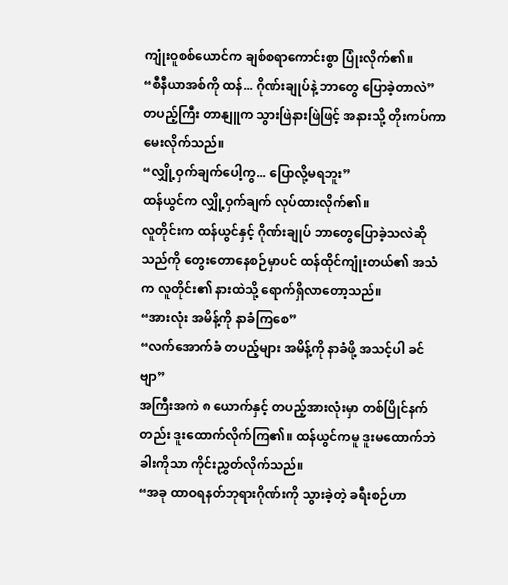ကျုံးဝူစစ်ယောင်က ချစ်စရာကောင်းစွာ ပြုံးလိုက်၏။
“စီနီယာအစ်ကို ထန်... ဂိုဏ်းချုပ်နဲ့ ဘာတွေ ပြောခဲ့တာလဲ”
တပည့်ကြီး တာနျူက သွားဖြဲနားဖြဲဖြင့် အနားသို့ တိုးကပ်ကာ မေးလိုက်သည်။
“လျှို့ဝှက်ချက်ပေါ့ကွ... ပြောလို့မရဘူး”
ထန်ယွင်က လျှို့ဝှက်ချက် လုပ်ထားလိုက်၏။
လူတိုင်းက ထန်ယွင်နှင့် ဂိုဏ်းချုပ် ဘာတွေပြောခဲ့သလဲဆိုသည်ကို တွေးတောနေစဉ်မှာပင် ထန်ထိုင်ကျုံးတယ်၏ အသံက လူတိုင်း၏ နားထဲသို့ ရောက်ရှိလာတော့သည်။
“အားလုံး အမိန့်ကို နာခံကြစေ”
“လက်အောက်ခံ တပည့်များ အမိန့်ကို နာခံဖို့ အသင့်ပါ ခင်ဗျာ”
အကြီးအကဲ ၈ ယောက်နှင့် တပည့်အားလုံးမှာ တစ်ပြိုင်နက်တည်း ဒူးထောက်လိုက်ကြ၏။ ထန်ယွင်ကမူ ဒူးမထောက်ဘဲ ခါးကိုသာ ကိုင်းညွှတ်လိုက်သည်။
“အခု ထာဝရနတ်ဘုရားဂိုဏ်းကို သွားခဲ့တဲ့ ခရီးစဉ်ဟာ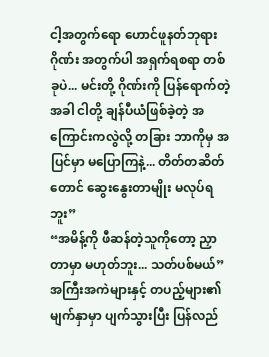ငါ့အတွက်ရော ဟောင်ဖူနတ်ဘုရားဂိုဏ်း အတွက်ပါ အရှက်ရစရာ တစ်ခုပဲ... မင်းတို့ ဂိုဏ်းကို ပြန်ရောက်တဲ့အခါ ငါတို့ ချန်ပီယံဖြစ်ခဲ့တဲ့ အကြောင်းကလွဲလို့ တခြား ဘာကိုမှ အပြင်မှာ မပြောကြနဲ့... တိတ်တဆိတ်တောင် ဆွေးနွေးတာမျိုး မလုပ်ရဘူး”
“အမိန့်ကို ဖီဆန်တဲ့သူကိုတော့ ညှာတာမှာ မဟုတ်ဘူး... သတ်ပစ်မယ်”
အကြီးအကဲများနှင့် တပည့်များ၏ မျက်နှာမှာ ပျက်သွားပြီး ပြန်လည်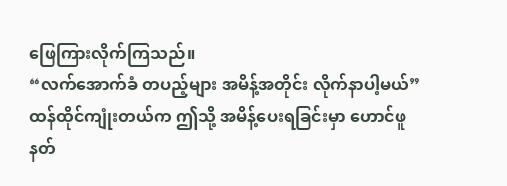ဖြေကြားလိုက်ကြသည်။
“လက်အောက်ခံ တပည့်များ အမိန့်အတိုင်း လိုက်နာပါ့မယ်”
ထန်ထိုင်ကျုံးတယ်က ဤသို့ အမိန့်ပေးရခြင်းမှာ ဟောင်ဖူနတ်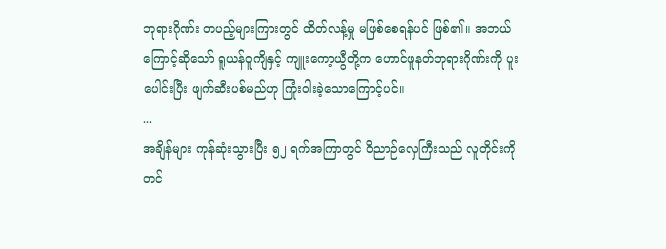ဘုရားဂိုဏ်း တပည့်များကြားတွင် ထိတ်လန့်မှု မဖြစ်စေရန်ပင် ဖြစ်၏။ အဘယ်ကြောင့်ဆိုသော် ရူယန်ဝူကျိနှင့် ကျူးကော့ယွီတို့က ဟောင်ဖူနတ်ဘုရားဂိုဏ်းကို ပူးပေါင်းပြီး ဖျက်ဆီးပစ်မည်ဟု ကြုံးဝါးခဲ့သောကြောင့်ပင်။
...
အချိန်များ ကုန်ဆုံးသွားပြီး ၅၂ ရက်အကြာတွင် ဝိညာဉ်လှေကြီးသည် လူတိုင်းကို တင်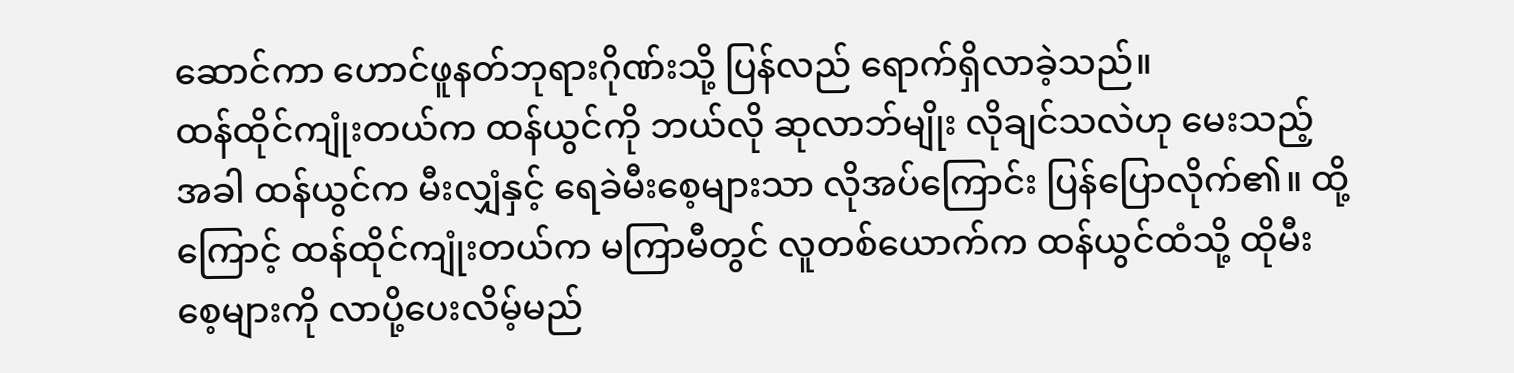ဆောင်ကာ ဟောင်ဖူနတ်ဘုရားဂိုဏ်းသို့ ပြန်လည် ရောက်ရှိလာခဲ့သည်။
ထန်ထိုင်ကျုံးတယ်က ထန်ယွင်ကို ဘယ်လို ဆုလာဘ်မျိုး လိုချင်သလဲဟု မေးသည့်အခါ ထန်ယွင်က မီးလျှံနှင့် ရေခဲမီးစေ့များသာ လိုအပ်ကြောင်း ပြန်ပြောလိုက်၏။ ထို့ကြောင့် ထန်ထိုင်ကျုံးတယ်က မကြာမီတွင် လူတစ်ယောက်က ထန်ယွင်ထံသို့ ထိုမီးစေ့များကို လာပို့ပေးလိမ့်မည်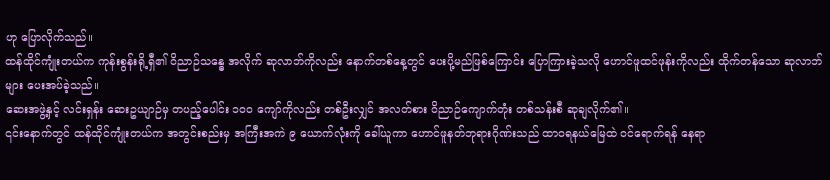ဟု ပြောလိုက်သည်။
ထန်ထိုင်ကျုံးတယ်က ကုန်းစွန်းရို့ရှီ၏ ဝိညာဉ်သန္ဓေ အလိုက် ဆုလာဘ်ကိုလည်း နောက်တစ်နေ့တွင် ပေးပို့မည်ဖြစ်ကြောင်း ပြောကြားခဲ့သလို ဟောင်ဖူထင်ဖုန်းကိုလည်း ထိုက်တန်သော ဆုလာဘ်များ ပေးအပ်ခဲ့သည်။
ဆေးအဖွဲ့နှင့် လင်းရှန်း ဆေးဥယျာဉ်မှ တပည့်ပေါင်း ၁၀၀ ကျော်ကိုလည်း တစ်ဦးလျှင် အလတ်စား ဝိညာဉ်ကျောက်တုံး တစ်သန်းစီ ဆုချလိုက်၏။
၎င်းနောက်တွင် ထန်ထိုင်ကျုံးတယ်က အတွင်းစည်းမှ အကြီးအကဲ ၉ ယောက်လုံးကို ခေါ်ယူကာ ဟောင်ဖူနတ်ဘုရားဂိုဏ်းသည် ထာဝရနယ်မြေထဲ ဝင်ရောက်ရန် နေရာ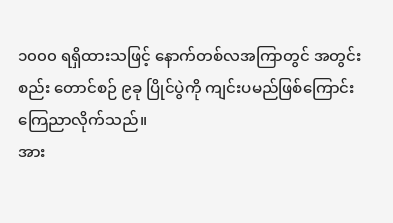၁၀၀၀ ရရှိထားသဖြင့် နောက်တစ်လအကြာတွင် အတွင်းစည်း တောင်စဉ် ၉ခု ပြိုင်ပွဲကို ကျင်းပမည်ဖြစ်ကြောင်း ကြေညာလိုက်သည်။
အား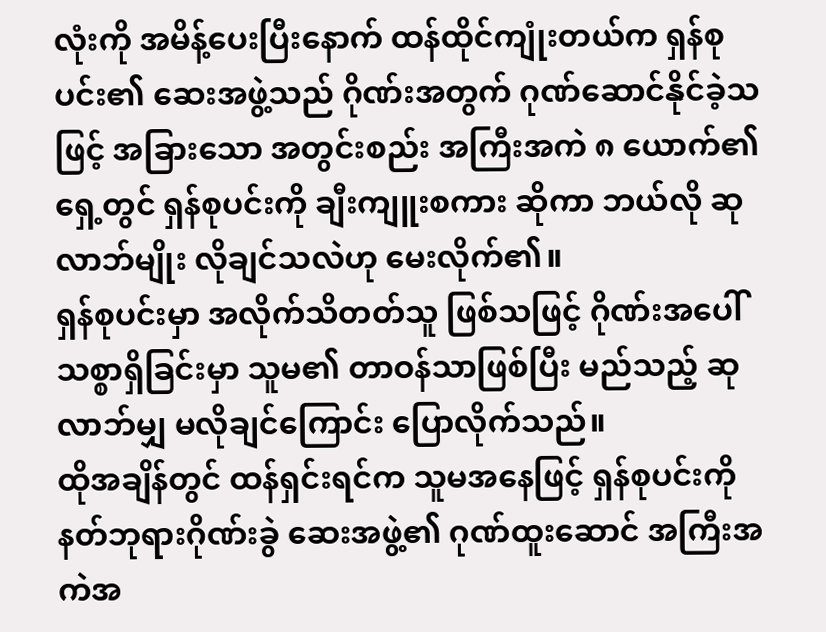လုံးကို အမိန့်ပေးပြီးနောက် ထန်ထိုင်ကျုံးတယ်က ရှန်စုပင်း၏ ဆေးအဖွဲ့သည် ဂိုဏ်းအတွက် ဂုဏ်ဆောင်နိုင်ခဲ့သဖြင့် အခြားသော အတွင်းစည်း အကြီးအကဲ ၈ ယောက်၏ ရှေ့တွင် ရှန်စုပင်းကို ချီးကျူးစကား ဆိုကာ ဘယ်လို ဆုလာဘ်မျိုး လိုချင်သလဲဟု မေးလိုက်၏။
ရှန်စုပင်းမှာ အလိုက်သိတတ်သူ ဖြစ်သဖြင့် ဂိုဏ်းအပေါ် သစ္စာရှိခြင်းမှာ သူမ၏ တာဝန်သာဖြစ်ပြီး မည်သည့် ဆုလာဘ်မျှ မလိုချင်ကြောင်း ပြောလိုက်သည်။
ထိုအချိန်တွင် ထန်ရှင်းရင်က သူမအနေဖြင့် ရှန်စုပင်းကို နတ်ဘုရားဂိုဏ်းခွဲ ဆေးအဖွဲ့၏ ဂုဏ်ထူးဆောင် အကြီးအကဲအ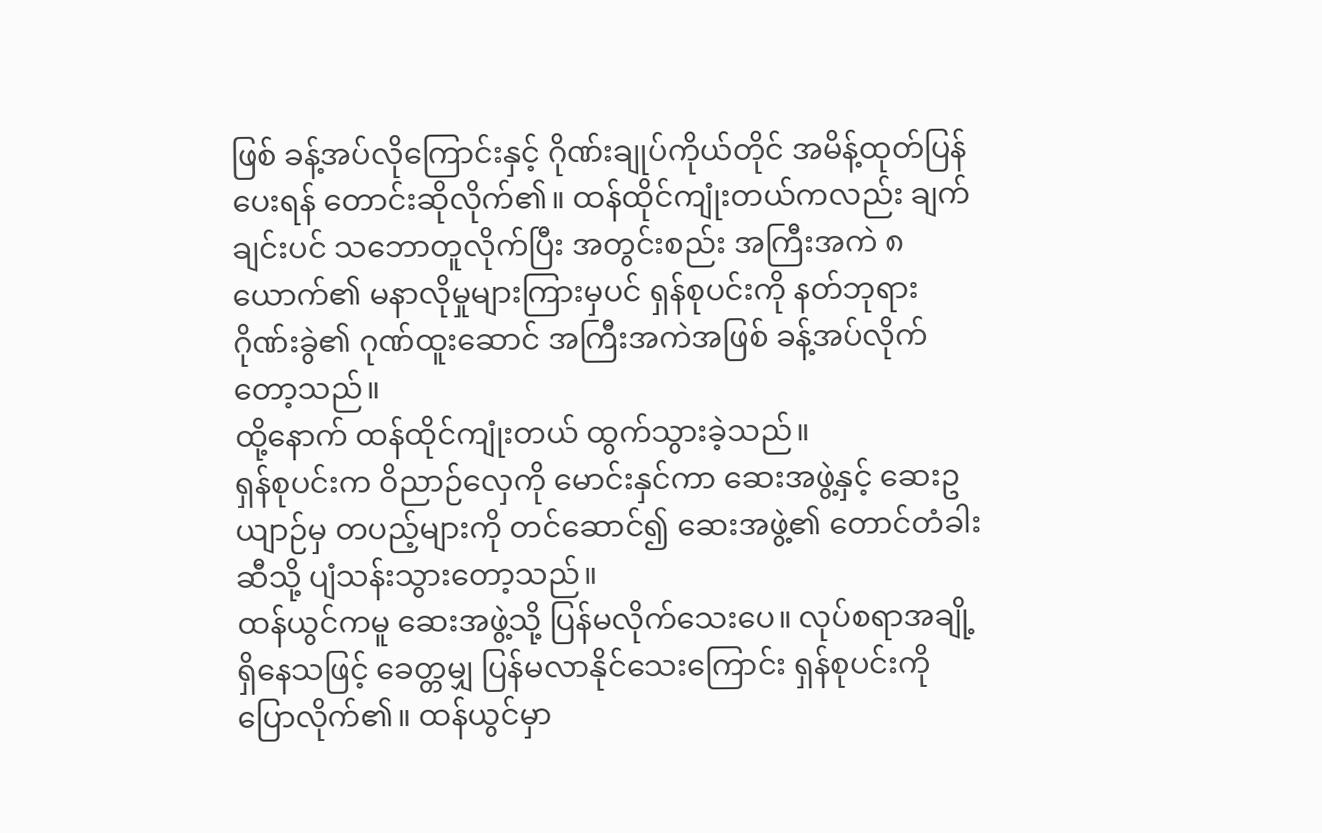ဖြစ် ခန့်အပ်လိုကြောင်းနှင့် ဂိုဏ်းချုပ်ကိုယ်တိုင် အမိန့်ထုတ်ပြန်ပေးရန် တောင်းဆိုလိုက်၏။ ထန်ထိုင်ကျုံးတယ်ကလည်း ချက်ချင်းပင် သဘောတူလိုက်ပြီး အတွင်းစည်း အကြီးအကဲ ၈ ယောက်၏ မနာလိုမှုများကြားမှပင် ရှန်စုပင်းကို နတ်ဘုရားဂိုဏ်းခွဲ၏ ဂုဏ်ထူးဆောင် အကြီးအကဲအဖြစ် ခန့်အပ်လိုက်တော့သည်။
ထို့နောက် ထန်ထိုင်ကျုံးတယ် ထွက်သွားခဲ့သည်။
ရှန်စုပင်းက ဝိညာဉ်လှေကို မောင်းနှင်ကာ ဆေးအဖွဲ့နှင့် ဆေးဥယျာဉ်မှ တပည့်များကို တင်ဆောင်၍ ဆေးအဖွဲ့၏ တောင်တံခါးဆီသို့ ပျံသန်းသွားတော့သည်။
ထန်ယွင်ကမူ ဆေးအဖွဲ့သို့ ပြန်မလိုက်သေးပေ။ လုပ်စရာအချို့ ရှိနေသဖြင့် ခေတ္တမျှ ပြန်မလာနိုင်သေးကြောင်း ရှန်စုပင်းကို ပြောလိုက်၏။ ထန်ယွင်မှာ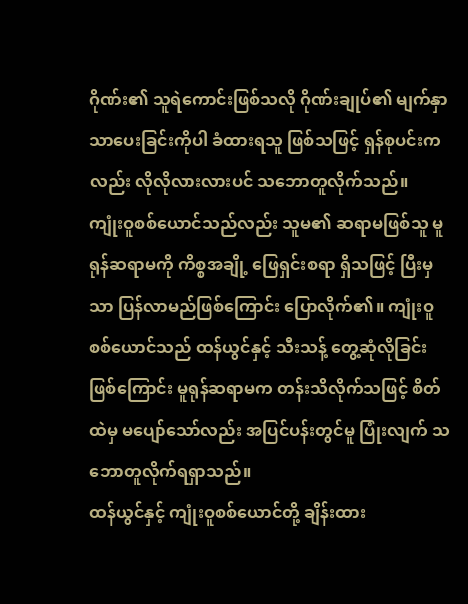ဂိုဏ်း၏ သူရဲကောင်းဖြစ်သလို ဂိုဏ်းချုပ်၏ မျက်နှာသာပေးခြင်းကိုပါ ခံထားရသူ ဖြစ်သဖြင့် ရှန်စုပင်းကလည်း လိုလိုလားလားပင် သဘောတူလိုက်သည်။
ကျုံးဝူစစ်ယောင်သည်လည်း သူမ၏ ဆရာမဖြစ်သူ မူရုန်ဆရာမကို ကိစ္စအချို့ ဖြေရှင်းစရာ ရှိသဖြင့် ပြီးမှသာ ပြန်လာမည်ဖြစ်ကြောင်း ပြောလိုက်၏။ ကျုံးဝူစစ်ယောင်သည် ထန်ယွင်နှင့် သီးသန့် တွေ့ဆုံလိုခြင်းဖြစ်ကြောင်း မူရုန်ဆရာမက တန်းသိလိုက်သဖြင့် စိတ်ထဲမှ မပျော်သော်လည်း အပြင်ပန်းတွင်မူ ပြုံးလျက် သဘောတူလိုက်ရရှာသည်။
ထန်ယွင်နှင့် ကျုံးဝူစစ်ယောင်တို့ ချိန်းထား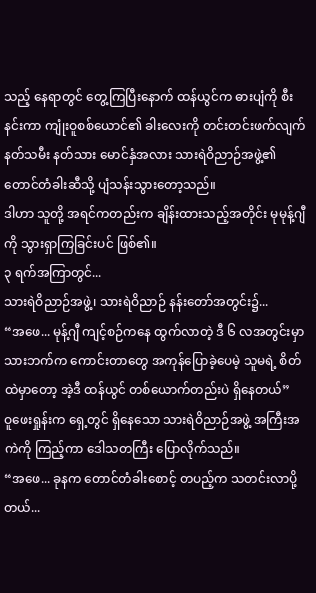သည့် နေရာတွင် တွေ့ကြပြီးနောက် ထန်ယွင်က ဓားပျံကို စီးနင်းကာ ကျုံးဝူစစ်ယောင်၏ ခါးလေးကို တင်းတင်းဖက်လျက် နတ်သမီး နတ်သား မောင်နှံအလား သားရဲဝိညာဉ်အဖွဲ့၏ တောင်တံခါးဆီသို့ ပျံသန်းသွားတော့သည်။
ဒါဟာ သူတို့ အရင်ကတည်းက ချိန်းထားသည့်အတိုင်း မုမုန့်ဂျီကို သွားရှာကြခြင်းပင် ဖြစ်၏။
၃ ရက်အကြာတွင်...
သားရဲဝိညာဉ်အဖွဲ့၊ သားရဲဝိညာဉ် နန်းတော်အတွင်း၌...
“အဖေ... မုန့်ဂျီ ကျင့်စဉ်ကနေ ထွက်လာတဲ့ ဒီ ၆ လအတွင်းမှာ သားဘက်က ကောင်းတာတွေ အကုန်ပြောခဲ့ပေမဲ့ သူမရဲ့ စိတ်ထဲမှာတော့ အဲ့ဒီ ထန်ယွင် တစ်ယောက်တည်းပဲ ရှိနေတယ်”
ဝူဖေးရှုန်းက ရှေ့တွင် ရှိနေသော သားရဲဝိညာဉ်အဖွဲ့ အကြီးအကဲကို ကြည့်ကာ ဒေါသတကြီး ပြောလိုက်သည်။
“အဖေ... ခုနက တောင်တံခါးစောင့် တပည့်က သတင်းလာပို့တယ်...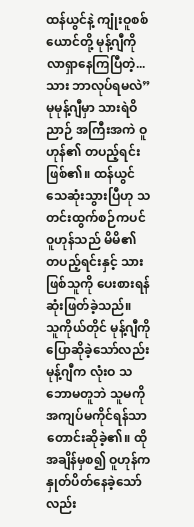ထန်ယွင်နဲ့ ကျုံးဝူစစ်ယောင်တို့ မုန့်ဂျီကို လာရှာနေကြပြီတဲ့... သား ဘာလုပ်ရမလဲ”
မုမုန့်ဂျီမှာ သားရဲဝိညာဉ် အကြီးအကဲ ဝူဟုန်၏ တပည့်ရင်း ဖြစ်၏။ ထန်ယွင် သေဆုံးသွားပြီဟု သတင်းထွက်စဉ်ကပင် ဝူဟုန်သည် မိမိ၏ တပည့်ရင်းနှင့် သားဖြစ်သူကို ပေးစားရန် ဆုံးဖြတ်ခဲ့သည်။
သူကိုယ်တိုင် မုန့်ဂျီကို ပြောဆိုခဲ့သော်လည်း မုန့်ဂျီက လုံးဝ သဘောမတူဘဲ သူမကို အကျပ်မကိုင်ရန်သာ တောင်းဆိုခဲ့၏။ ထိုအချိန်မှစ၍ ဝူဟုန်က နှုတ်ပိတ်နေခဲ့သော်လည်း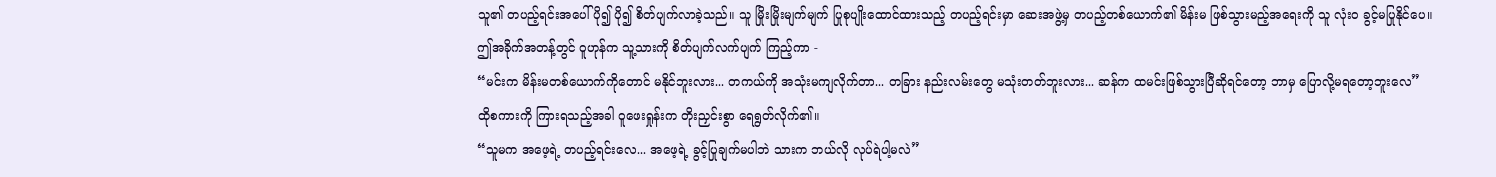သူ၏ တပည့်ရင်းအပေါ် ပို၍ ပို၍ စိတ်ပျက်လာခဲ့သည်။ သူ မြိုးမြိုးမျက်မျက် ပြုစုပျိုးထောင်ထားသည့် တပည့်ရင်းမှာ ဆေးအဖွဲ့မှ တပည့်တစ်ယောက်၏ မိန်းမ ဖြစ်သွားမည့်အရေးကို သူ လုံးဝ ခွင့်မပြုနိုင်ပေ။
ဤအခိုက်အတန့်တွင် ဝူဟုန်က သူ့သားကို စိတ်ပျက်လက်ပျက် ကြည့်ကာ -
“မင်းက မိန်းမတစ်ယောက်ကိုတောင် မနိုင်ဘူးလား... တကယ်ကို အသုံးမကျလိုက်တာ... တခြား နည်းလမ်းတွေ မသုံးတတ်ဘူးလား... ဆန်က ထမင်းဖြစ်သွားပြီဆိုရင်တော့ ဘာမှ ပြောလို့မရတော့ဘူးလေ”
ထိုစကားကို ကြားရသည့်အခါ ဝူဖေးရှုန်းက တိုးညှင်းစွာ ရေရွတ်လိုက်၏။
“သူမက အဖေ့ရဲ့ တပည့်ရင်းလေ... အဖေ့ရဲ့ ခွင့်ပြုချက်မပါဘဲ သားက ဘယ်လို လုပ်ရဲပါ့မလဲ”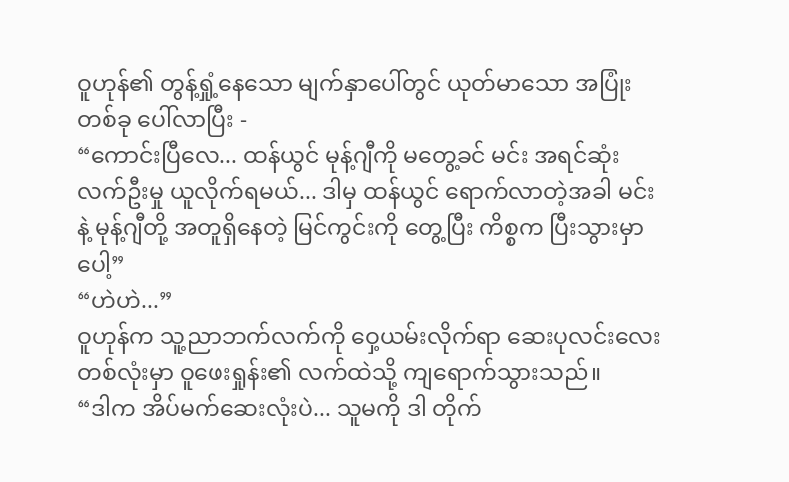ဝူဟုန်၏ တွန့်ရှုံ့နေသော မျက်နှာပေါ်တွင် ယုတ်မာသော အပြုံးတစ်ခု ပေါ်လာပြီး -
“ကောင်းပြီလေ... ထန်ယွင် မုန့်ဂျီကို မတွေ့ခင် မင်း အရင်ဆုံး လက်ဦးမှု ယူလိုက်ရမယ်... ဒါမှ ထန်ယွင် ရောက်လာတဲ့အခါ မင်းနဲ့ မုန့်ဂျီတို့ အတူရှိနေတဲ့ မြင်ကွင်းကို တွေ့ပြီး ကိစ္စက ပြီးသွားမှာပေါ့”
“ဟဲဟဲ...”
ဝူဟုန်က သူ့ညာဘက်လက်ကို ဝှေ့ယမ်းလိုက်ရာ ဆေးပုလင်းလေး တစ်လုံးမှာ ဝူဖေးရှုန်း၏ လက်ထဲသို့ ကျရောက်သွားသည်။
“ဒါက အိပ်မက်ဆေးလုံးပဲ... သူမကို ဒါ တိုက်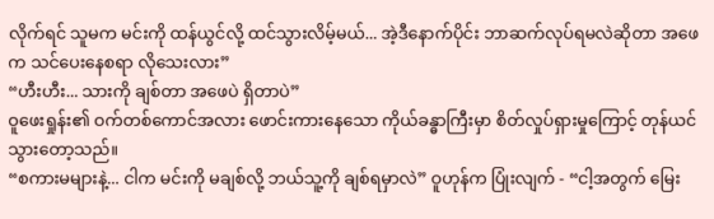လိုက်ရင် သူမက မင်းကို ထန်ယွင်လို့ ထင်သွားလိမ့်မယ်... အဲ့ဒီနောက်ပိုင်း ဘာဆက်လုပ်ရမလဲဆိုတာ အဖေက သင်ပေးနေစရာ လိုသေးလား”
“ဟီးဟီး... သားကို ချစ်တာ အဖေပဲ ရှိတာပဲ”
ဝူဖေးရှုန်း၏ ဝက်တစ်ကောင်အလား ဖောင်းကားနေသော ကိုယ်ခန္ဓာကြီးမှာ စိတ်လှုပ်ရှားမှုကြောင့် တုန်ယင်သွားတော့သည်။
“စကားမများနဲ့... ငါက မင်းကို မချစ်လို့ ဘယ်သူ့ကို ချစ်ရမှာလဲ” ဝူဟုန်က ပြုံးလျက် - “ငါ့အတွက် မြေး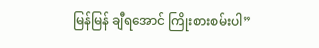မြန်မြန် ချီရအောင် ကြိုးစားစမ်းပါ”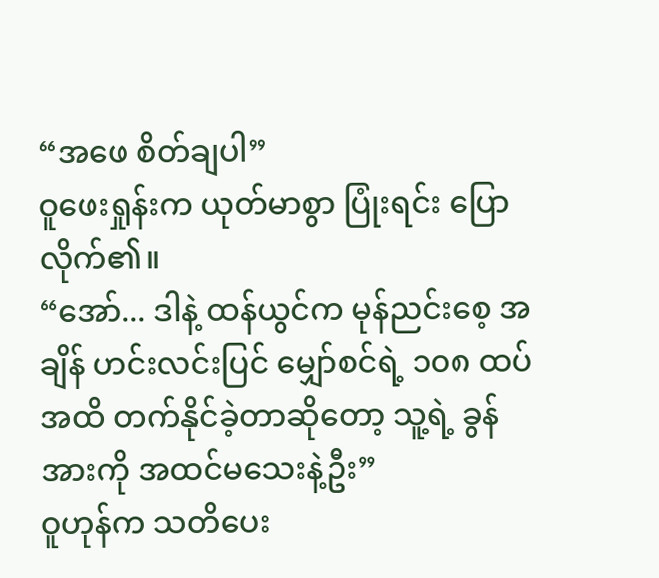“အဖေ စိတ်ချပါ”
ဝူဖေးရှုန်းက ယုတ်မာစွာ ပြုံးရင်း ပြောလိုက်၏။
“အော်... ဒါနဲ့ ထန်ယွင်က မုန်ညင်းစေ့ အချိန် ဟင်းလင်းပြင် မျှော်စင်ရဲ့ ၁၀၈ ထပ်အထိ တက်နိုင်ခဲ့တာဆိုတော့ သူ့ရဲ့ ခွန်အားကို အထင်မသေးနဲ့ဦး”
ဝူဟုန်က သတိပေး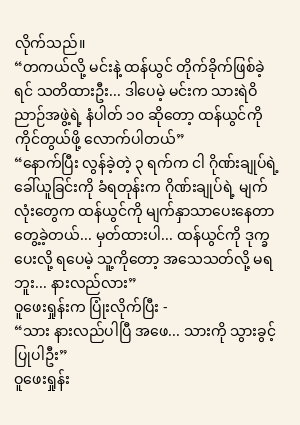လိုက်သည်။
“တကယ်လို့ မင်းနဲ့ ထန်ယွင် တိုက်ခိုက်ဖြစ်ခဲ့ရင် သတိထားဦး... ဒါပေမဲ့ မင်းက သားရဲဝိညာဉ်အဖွဲ့ရဲ့ နံပါတ် ၁၀ ဆိုတော့ ထန်ယွင်ကို ကိုင်တွယ်ဖို့ လောက်ပါတယ်”
“နောက်ပြီး လွန်ခဲ့တဲ့ ၃ ရက်က ငါ ဂိုဏ်းချုပ်ရဲ့ ခေါ်ယူခြင်းကို ခံရတုန်းက ဂိုဏ်းချုပ်ရဲ့ မျက်လုံးတွေက ထန်ယွင်ကို မျက်နှာသာပေးနေတာ တွေ့ခဲ့တယ်... မှတ်ထားပါ... ထန်ယွင်ကို ဒုက္ခပေးလို့ ရပေမဲ့ သူ့ကိုတော့ အသေသတ်လို့ မရဘူး... နားလည်လား”
ဝူဖေးရှုန်းက ပြုံးလိုက်ပြီး -
“သား နားလည်ပါပြီ အဖေ... သားကို သွားခွင့်ပြုပါဦး”
ဝူဖေးရှုန်း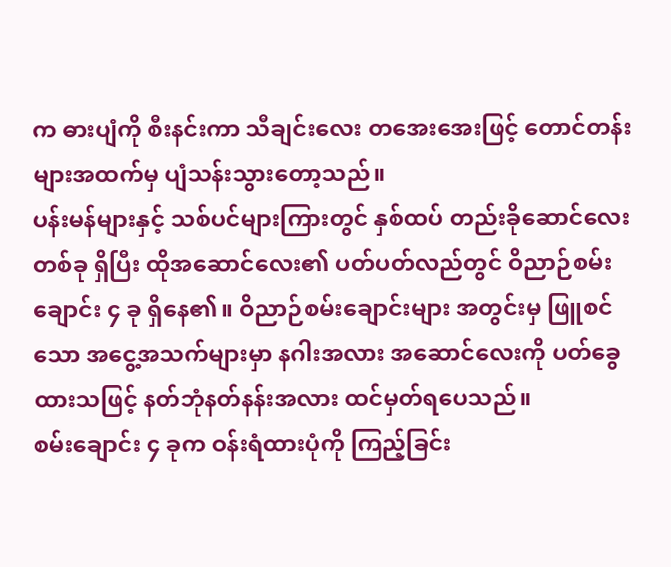က ဓားပျံကို စီးနင်းကာ သီချင်းလေး တအေးအေးဖြင့် တောင်တန်းများအထက်မှ ပျံသန်းသွားတော့သည်။
ပန်းမန်များနှင့် သစ်ပင်များကြားတွင် နှစ်ထပ် တည်းခိုဆောင်လေးတစ်ခု ရှိပြီး ထိုအဆောင်လေး၏ ပတ်ပတ်လည်တွင် ဝိညာဉ်စမ်းချောင်း ၄ ခု ရှိနေ၏။ ဝိညာဉ်စမ်းချောင်းများ အတွင်းမှ ဖြူစင်သော အငွေ့အသက်များမှာ နဂါးအလား အဆောင်လေးကို ပတ်ခွေထားသဖြင့် နတ်ဘုံနတ်နန်းအလား ထင်မှတ်ရပေသည်။
စမ်းချောင်း ၄ ခုက ဝန်းရံထားပုံကို ကြည့်ခြင်း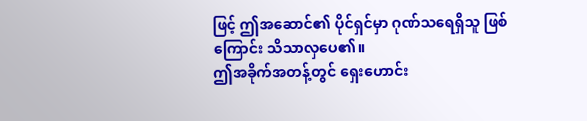ဖြင့် ဤအဆောင်၏ ပိုင်ရှင်မှာ ဂုဏ်သရေရှိသူ ဖြစ်ကြောင်း သိသာလှပေ၏။
ဤအခိုက်အတန့်တွင် ရှေးဟောင်း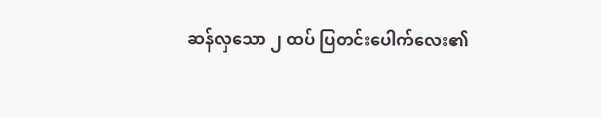ဆန်လှသော ၂ ထပ် ပြတင်းပေါက်လေး၏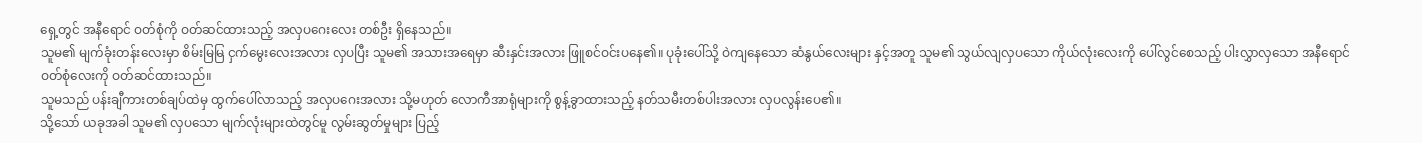ရှေ့တွင် အနီရောင် ဝတ်စုံကို ဝတ်ဆင်ထားသည့် အလှပဂေးလေး တစ်ဦး ရှိနေသည်။
သူမ၏ မျက်ခုံးတန်းလေးမှာ စိမ်းမြမြ ငှက်မွေးလေးအလား လှပပြီး သူမ၏ အသားအရေမှာ ဆီးနှင်းအလား ဖြူစင်ဝင်းပနေ၏။ ပုခုံးပေါ်သို့ ဝဲကျနေသော ဆံနွယ်လေးများ နှင့်အတူ သူမ၏ သွယ်လျလှပသော ကိုယ်လုံးလေးကို ပေါ်လွင်စေသည့် ပါးလွှာလှသော အနီရောင် ဝတ်စုံလေးကို ဝတ်ဆင်ထားသည်။
သူမသည် ပန်းချီကားတစ်ချပ်ထဲမှ ထွက်ပေါ်လာသည့် အလှပဂေးအလား သို့မဟုတ် လောကီအာရုံများကို စွန့်ခွာထားသည့် နတ်သမီးတစ်ပါးအလား လှပလွန်းပေ၏။
သို့သော် ယခုအခါ သူမ၏ လှပသော မျက်လုံးများထဲတွင်မူ လွမ်းဆွတ်မှုများ ပြည့်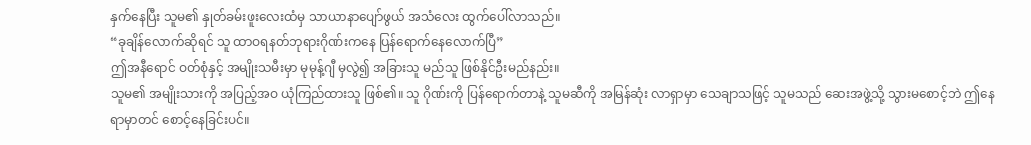နှက်နေပြီး သူမ၏ နှုတ်ခမ်းဖူးလေးထံမှ သာယာနာပျော်ဖွယ် အသံလေး ထွက်ပေါ်လာသည်။
“ခုချိန်လောက်ဆိုရင် သူ ထာဝရနတ်ဘုရားဂိုဏ်းကနေ ပြန်ရောက်နေလောက်ပြီ”
ဤအနီရောင် ဝတ်စုံနှင့် အမျိုးသမီးမှာ မုမုန့်ဂျီ မှလွဲ၍ အခြားသူ မည်သူ ဖြစ်နိုင်ဦးမည်နည်း။
သူမ၏ အမျိုးသားကို အပြည့်အဝ ယုံကြည်ထားသူ ဖြစ်၏။ သူ ဂိုဏ်းကို ပြန်ရောက်တာနဲ့ သူမဆီကို အမြန်ဆုံး လာရှာမှာ သေချာသဖြင့် သူမသည် ဆေးအဖွဲ့သို့ သွားမစောင့်ဘဲ ဤနေရာမှာတင် စောင့်နေခြင်းပင်။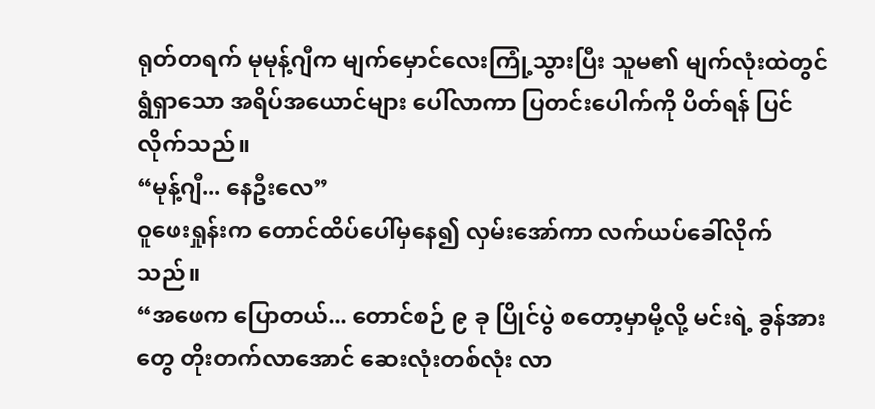ရုတ်တရက် မုမုန့်ဂျီက မျက်မှောင်လေးကြုံ့သွားပြီး သူမ၏ မျက်လုံးထဲတွင် ရွံရှာသော အရိပ်အယောင်များ ပေါ်လာကာ ပြတင်းပေါက်ကို ပိတ်ရန် ပြင်လိုက်သည်။
“မုန့်ဂျီ... နေဦးလေ”
ဝူဖေးရှုန်းက တောင်ထိပ်ပေါ်မှနေ၍ လှမ်းအော်ကာ လက်ယပ်ခေါ်လိုက်သည်။
“အဖေက ပြောတယ်... တောင်စဉ် ၉ ခု ပြိုင်ပွဲ စတော့မှာမို့လို့ မင်းရဲ့ ခွန်အားတွေ တိုးတက်လာအောင် ဆေးလုံးတစ်လုံး လာ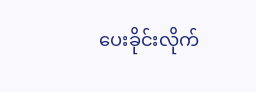ပေးခိုင်းလိုက်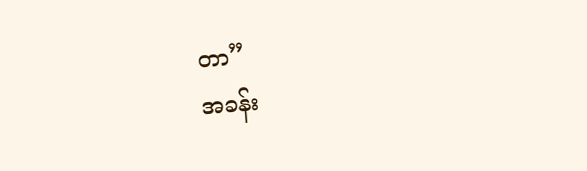တာ”
အခန်း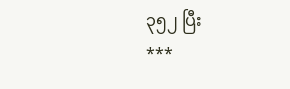၃၅၂ ပြီး
***